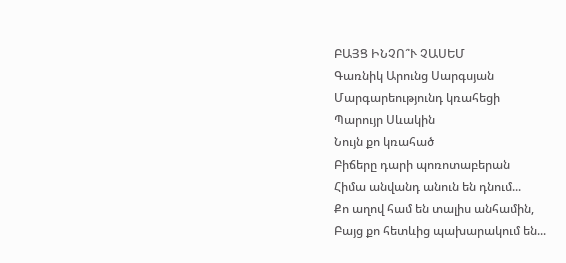ԲԱՅՑ ԻՆՉՈ՞Ւ ՉԱՍԵՄ
Գառնիկ Արունց Սարգսյան
Մարգարեությունդ կռահեցի
Պարույր Սևակին
Նույն քո կռահած
Բիճերը դարի պոռոտաբերան
Հիմա անվանդ անուն են դնում...
Քո աղով համ են տալիս անհամին,
Բայց քո հետևից պախարակում են...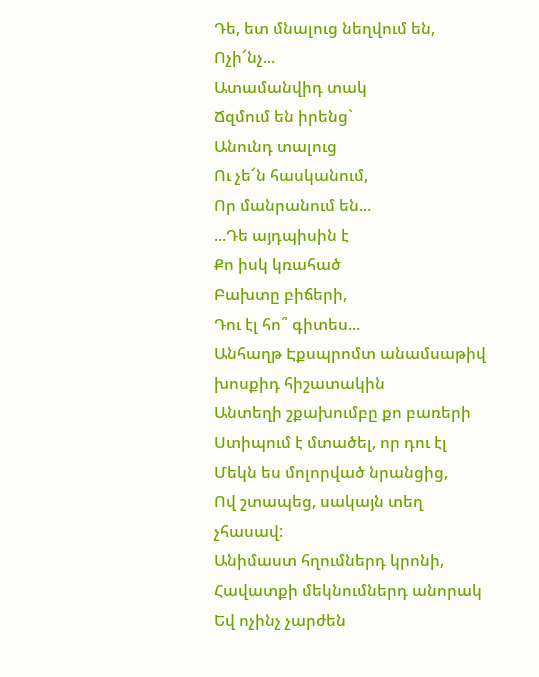Դե, ետ մնալուց նեղվում են,
Ոչի՜նչ...
Ատամանվիդ տակ
Ճզմում են իրենց`
Անունդ տալուց
Ու չե՜ն հասկանում,
Որ մանրանում են...
...Դե այդպիսին է
Քո իսկ կռահած
Բախտը բիճերի,
Դու էլ հո՞ գիտես...
Անհաղթ Էքսպրոմտ անամսաթիվ խոսքիդ հիշատակին
Անտեղի շքախումբը քո բառերի
Ստիպում է մտածել, որ դու էլ
Մեկն ես մոլորված նրանցից,
Ով շտապեց, սակայն տեղ չհասավ:
Անիմաստ հղումներդ կրոնի,
Հավատքի մեկնումներդ անորակ
Եվ ոչինչ չարժեն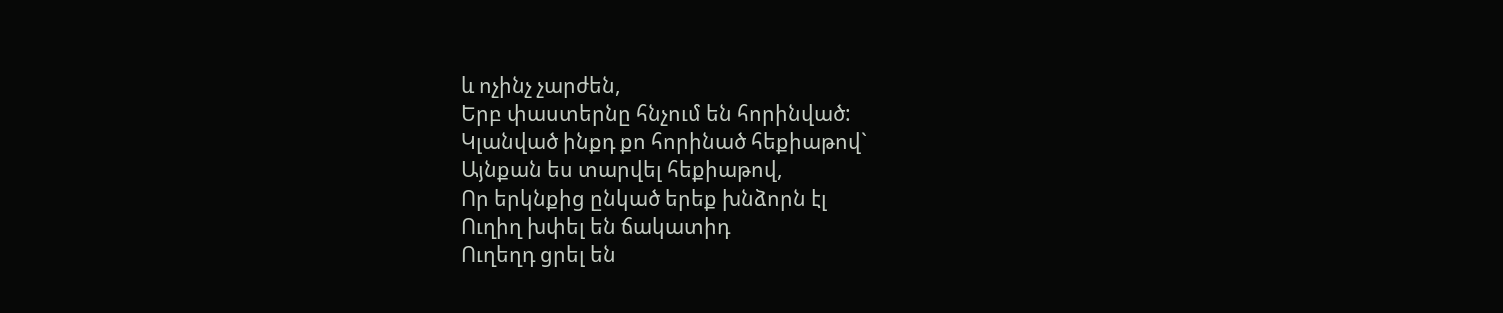և ոչինչ չարժեն,
Երբ փաստերնը հնչում են հորինված:
Կլանված ինքդ քո հորինած հեքիաթով`
Այնքան ես տարվել հեքիաթով,
Որ երկնքից ընկած երեք խնձորն էլ
Ուղիղ խփել են ճակատիդ
Ուղեղդ ցրել են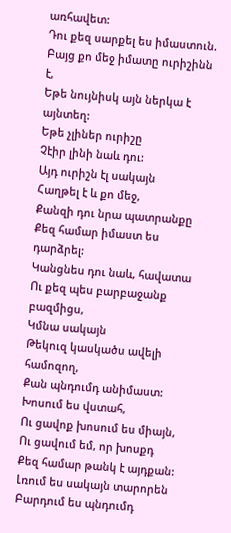առհավետ:
Դու քեզ սարքել ես իմաստուն.
Բայց քո մեջ իմատը ուրիշինն է,
Եթե նույնիսկ այն ներկա է այնտեղ:
Եթե չլիներ ուրիշը
Չէիր լինի նաև դու:
Այդ ուրիշն էլ սակայն
Հաղթել է և քո մեջ,
Քանզի դու նրա պատրանքը
Քեզ համար իմաստ ես դարձրել:
Կանցնես դու նաև, հավատա
Ու քեզ պես բարբաջանք բազմիցս,
Կմնա սակայն
Թեկուզ կասկածս ավելի համոզող,
Քան պնդումդ անիմաստ:
Խոսում ես վստահ,
Ու ցավոք խոսում ես միայն,
Ու ցավում եմ, որ խոսքդ
Քեզ համար թանկ է այդքան:
Լռում ես սակայն տարորեն
Բարդում ես պնդումդ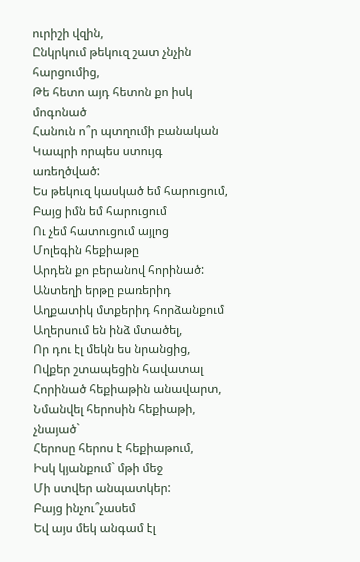ուրիշի վզին,
Ընկրկում թեկուզ շատ չնչին հարցումից,
Թե հետո այդ հետոն քո իսկ մոգոնած
Հանուն ո՞ր պտղումի բանական
Կապրի որպես ստույգ առեղծված:
Ես թեկուզ կասկած եմ հարուցում,
Բայց իմն եմ հարուցում
Ու չեմ հատուցում այլոց
Մոլեգին հեքիաթը
Արդեն քո բերանով հորինած:
Անտեղի երթը բառերիդ
Աղքատիկ մտքերիդ հորձանքում
Աղերսում են ինձ մտածել,
Որ դու էլ մեկն ես նրանցից,
Ովքեր շտապեցին հավատալ
Հորինած հեքիաթին անավարտ,
Նմանվել հերոսին հեքիաթի, չնայած`
Հերոսը հերոս է հեքիաթում,
Իսկ կյանքում` մթի մեջ
Մի ստվեր անպատկեր:
Բայց ինչու՞չասեմ
Եվ այս մեկ անգամ էլ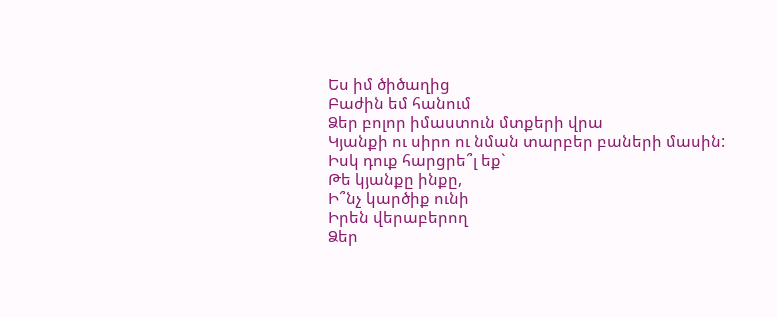Ես իմ ծիծաղից
Բաժին եմ հանում
Ձեր բոլոր իմաստուն մտքերի վրա
Կյանքի ու սիրո ու նման տարբեր բաների մասին:
Իսկ դուք հարցրե՞լ եք`
Թե կյանքը ինքը,
Ի՞նչ կարծիք ունի
Իրեն վերաբերող
Ձեր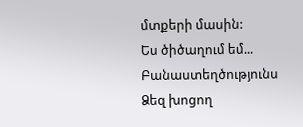մտքերի մասին:
Ես ծիծաղում եմ...
Բանաստեղծությունս
Ձեզ խոցող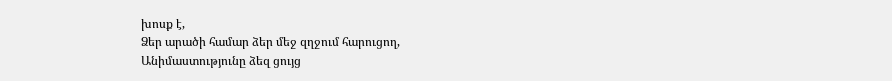խոսք է,
Ձեր արածի համար ձեր մեջ զղջում հարուցող,
Անիմաստությունը ձեզ ցույց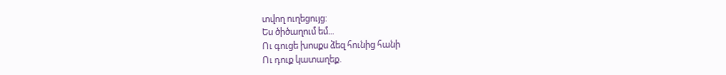տվող ուղեցույց:
Ես ծիծաղում եմ...
Ու գուցե խոսքս ձեզ հունից հանի
Ու դուք կատաղեք.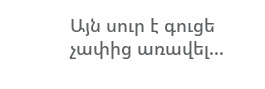Այն սուր է գուցե չափից առավել...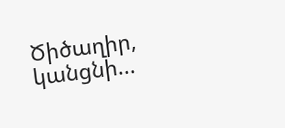Ծիծաղիր, կանցնի...